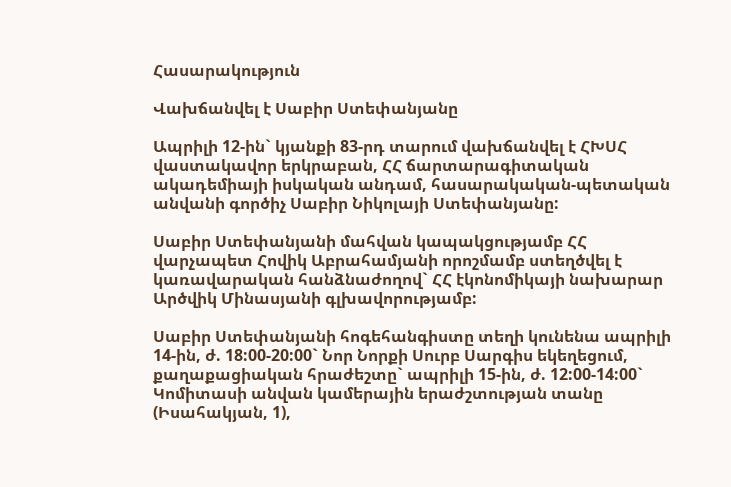Հասարակություն

Վախճանվել է Սաբիր Ստեփանյանը

Ապրիլի 12-ին` կյանքի 83-րդ տարում վախճանվել է ՀԽՍՀ վաստակավոր երկրաբան, ՀՀ ճարտարագիտական ակադեմիայի իսկական անդամ, հասարակական-պետական անվանի գործիչ Սաբիր Նիկոլայի Ստեփանյանը:

Սաբիր Ստեփանյանի մահվան կապակցությամբ ՀՀ վարչապետ Հովիկ Աբրահամյանի որոշմամբ ստեղծվել է կառավարական հանձնաժողով` ՀՀ էկոնոմիկայի նախարար Արծվիկ Մինասյանի գլխավորությամբ:

Սաբիր Ստեփանյանի հոգեհանգիստը տեղի կունենա ապրիլի 14-ին, ժ. 18:00-20:00` Նոր Նորքի Սուրբ Սարգիս եկեղեցում, քաղաքացիական հրաժեշտը` ապրիլի 15-ին, ժ. 12:00-14:00` Կոմիտասի անվան կամերային երաժշտության տանը (Իսահակյան, 1),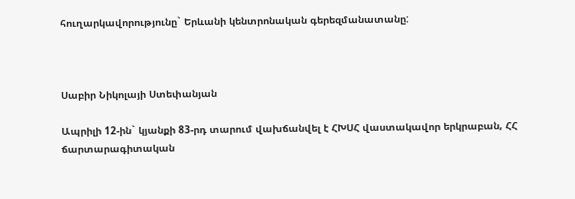հուղարկավորությունը` Երևանի կենտրոնական գերեզմանատանը:



Սաբիր Նիկոլայի Ստեփանյան

Ապրիլի 12-ին` կյանքի 83-րդ տարում վախճանվել է ՀԽՍՀ վաստակավոր երկրաբան, ՀՀ ճարտարագիտական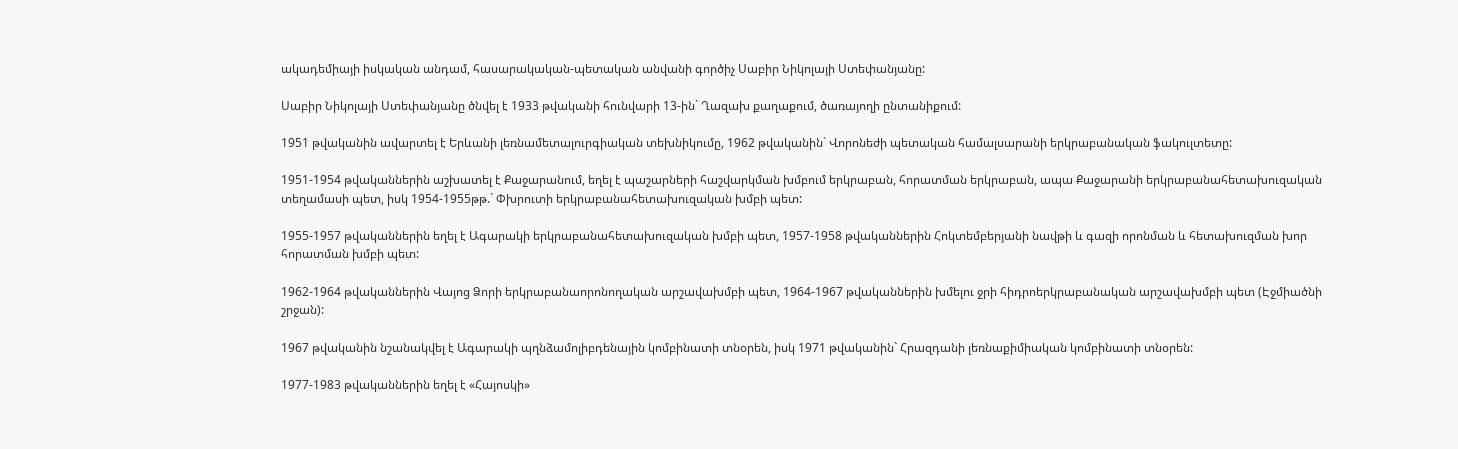ակադեմիայի իսկական անդամ, հասարակական-պետական անվանի գործիչ Սաբիր Նիկոլայի Ստեփանյանը:

Սաբիր Նիկոլայի Ստեփանյանը ծնվել է 1933 թվականի հունվարի 13-ին` Ղազախ քաղաքում, ծառայողի ընտանիքում:

1951 թվականին ավարտել է Երևանի լեռնամետալուրգիական տեխնիկումը, 1962 թվականին` Վորոնեժի պետական համալսարանի երկրաբանական ֆակուլտետը:

1951-1954 թվականներին աշխատել է Քաջարանում, եղել է պաշարների հաշվարկման խմբում երկրաբան, հորատման երկրաբան, ապա Քաջարանի երկրաբանահետախուզական տեղամասի պետ, իսկ 1954-1955թթ.` Փխրուտի երկրաբանահետախուզական խմբի պետ:

1955-1957 թվականներին եղել է Ագարակի երկրաբանահետախուզական խմբի պետ, 1957-1958 թվականներին Հոկտեմբերյանի նավթի և գազի որոնման և հետախուզման խոր հորատման խմբի պետ:

1962-1964 թվականներին Վայոց Ձորի երկրաբանաորոնողական արշավախմբի պետ, 1964-1967 թվականներին խմելու ջրի հիդրոերկրաբանական արշավախմբի պետ (Էջմիածնի շրջան):

1967 թվականին նշանակվել է Ագարակի պղնձամոլիբդենային կոմբինատի տնօրեն, իսկ 1971 թվականին` Հրազդանի լեռնաքիմիական կոմբինատի տնօրեն:

1977-1983 թվականներին եղել է «Հայոսկի»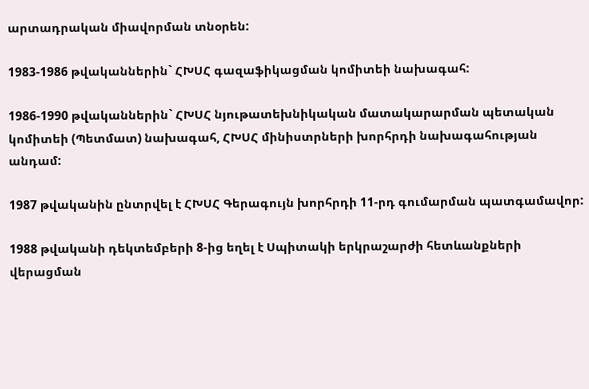արտադրական միավորման տնօրեն:

1983-1986 թվականներին` ՀԽՍՀ գազաֆիկացման կոմիտեի նախագահ:

1986-1990 թվականներին` ՀԽՍՀ նյութատեխնիկական մատակարարման պետական կոմիտեի (Պետմատ) նախագահ, ՀԽՍՀ մինիստրների խորհրդի նախագահության անդամ:

1987 թվականին ընտրվել է ՀԽՍՀ Գերագույն խորհրդի 11-րդ գումարման պատգամավոր:

1988 թվականի դեկտեմբերի 8-ից եղել է Սպիտակի երկրաշարժի հետևանքների վերացման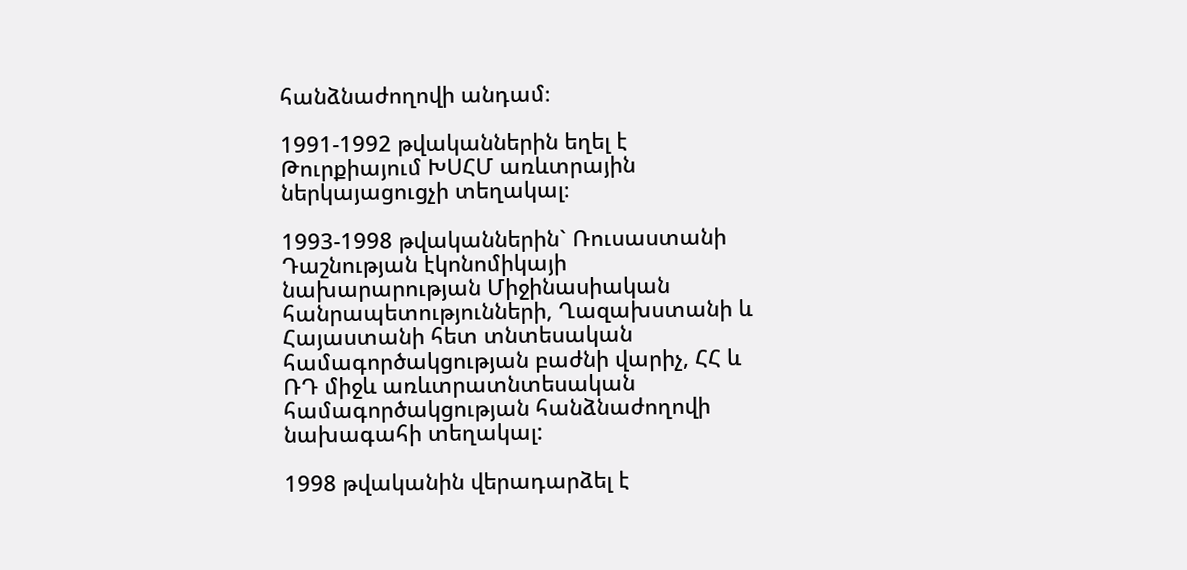հանձնաժողովի անդամ։

1991-1992 թվականներին եղել է Թուրքիայում ԽՍՀՄ առևտրային ներկայացուցչի տեղակալ։

1993-1998 թվականներին` Ռուսաստանի  Դաշնության էկոնոմիկայի նախարարության Միջինասիական հանրապետությունների, Ղազախստանի և Հայաստանի հետ տնտեսական համագործակցության բաժնի վարիչ, ՀՀ և ՌԴ միջև առևտրատնտեսական համագործակցության հանձնաժողովի նախագահի տեղակալ:

1998 թվականին վերադարձել է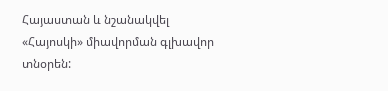Հայաստան և նշանակվել «Հայոսկի» միավորման գլխավոր տնօրեն: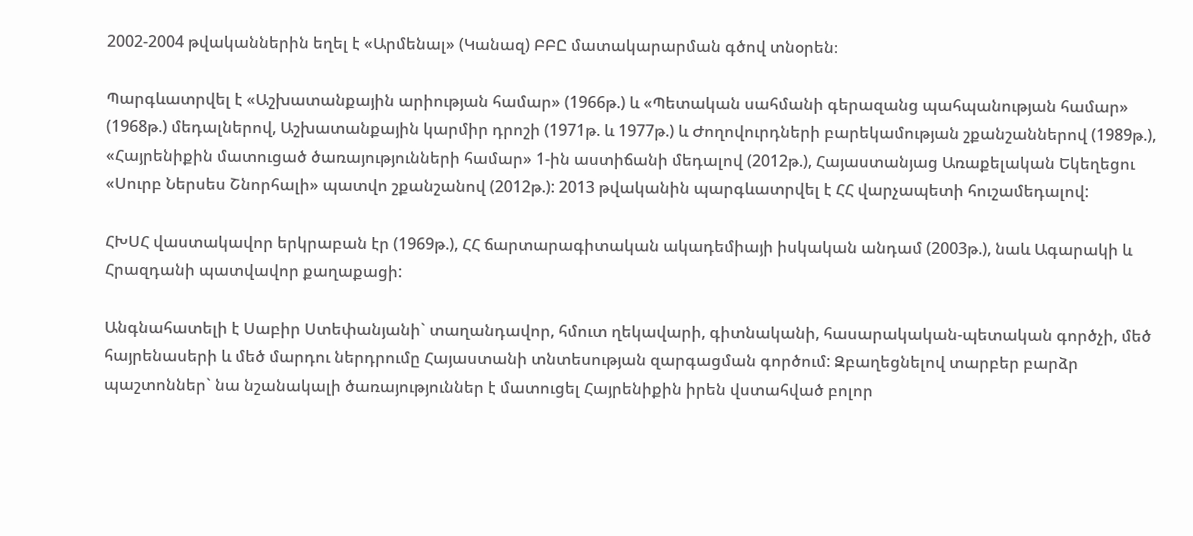2002-2004 թվականներին եղել է «Արմենալ» (Կանազ) ԲԲԸ մատակարարման գծով տնօրեն։

Պարգևատրվել է «Աշխատանքային արիության համար» (1966թ.) և «Պետական սահմանի գերազանց պահպանության համար» (1968թ.) մեդալներով, Աշխատանքային կարմիր դրոշի (1971թ. և 1977թ.) և Ժողովուրդների բարեկամության շքանշաններով (1989թ.), «Հայրենիքին մատուցած ծառայությունների համար» 1-ին աստիճանի մեդալով (2012թ.), Հայաստանյաց Առաքելական Եկեղեցու «Սուրբ Ներսես Շնորհալի» պատվո շքանշանով (2012թ.): 2013 թվականին պարգևատրվել է ՀՀ վարչապետի հուշամեդալով:

ՀԽՍՀ վաստակավոր երկրաբան էր (1969թ.), ՀՀ ճարտարագիտական ակադեմիայի իսկական անդամ (2003թ.), նաև Ագարակի և Հրազդանի պատվավոր քաղաքացի:

Անգնահատելի է Սաբիր Ստեփանյանի` տաղանդավոր, հմուտ ղեկավարի, գիտնականի, հասարակական-պետական գործչի, մեծ հայրենասերի և մեծ մարդու ներդրումը Հայաստանի տնտեսության զարգացման գործում: Զբաղեցնելով տարբեր բարձր պաշտոններ` նա նշանակալի ծառայություններ է մատուցել Հայրենիքին իրեն վստահված բոլոր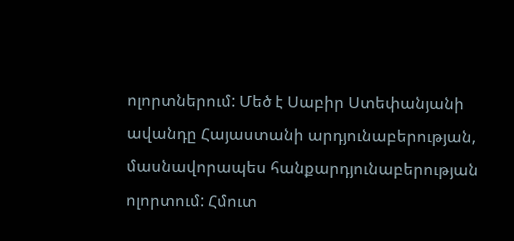ոլորտներում: Մեծ է Սաբիր Ստեփանյանի ավանդը Հայաստանի արդյունաբերության, մասնավորապես հանքարդյունաբերության ոլորտում: Հմուտ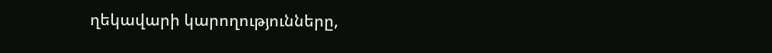ղեկավարի կարողությունները,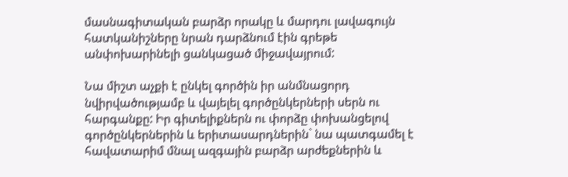մասնագիտական բարձր որակը և մարդու լավագույն հատկանիշները նրան դարձնում էին գրեթե անփոխարինելի ցանկացած միջավայրում:

Նա միշտ աչքի է ընկել գործին իր անմնացորդ նվիրվածությամբ և վայելել գործընկերների սերն ու հարգանքը: Իր գիտելիքներն ու փորձը փոխանցելով գործընկերներին և երիտասարդներին` նա պատգամել է հավատարիմ մնալ ազգային բարձր արժեքներին և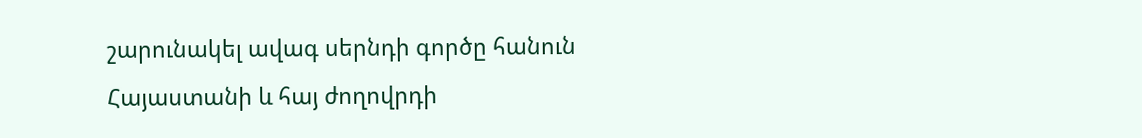շարունակել ավագ սերնդի գործը հանուն Հայաստանի և հայ ժողովրդի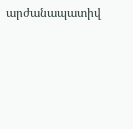արժանապատիվ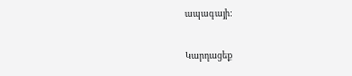ապագայի:

Կարդացեք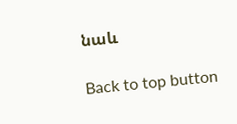նաև

Back to top button